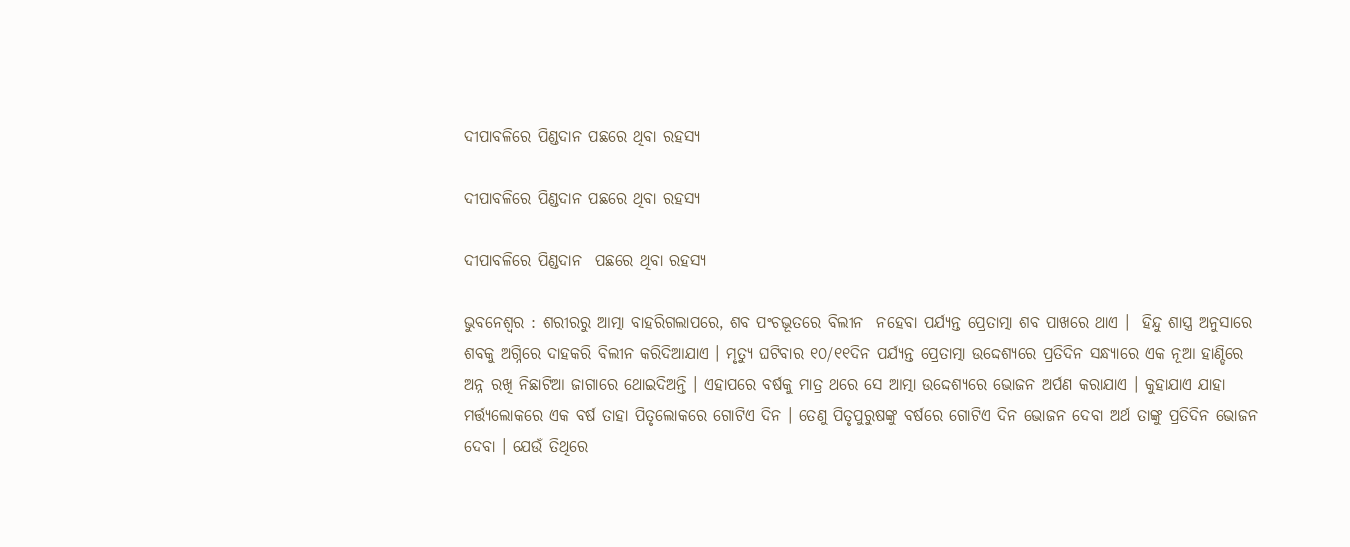ଦୀପାବଳିରେ ପିଣ୍ଡଦାନ ପଛରେ ଥିବା ରହସ୍ୟ

ଦୀପାବଳିରେ ପିଣ୍ଡଦାନ ପଛରେ ଥିବା ରହସ୍ୟ

ଦୀପାବଳିରେ ପିଣ୍ଡଦାନ  ପଛରେ ଥିବା ରହସ୍ୟ

ଭୁବନେଶ୍ୱର : ଶରୀରରୁ ଆତ୍ମା ବାହରିଗଲାପରେ, ଶବ ପଂଚଭୂତରେ ବିଲୀନ  ନହେବା ପର୍ଯ୍ୟନ୍ତ ପ୍ରେତାତ୍ମା ଶବ ପାଖରେ ଥାଏ ।  ହିନ୍ଦୁ ଶାସ୍ତ୍ର ଅନୁସାରେ ଶବକୁ ଅଗ୍ନିରେ ଦାହକରି ବିଲୀନ କରିଦିଆଯାଏ । ମୃତ୍ୟୁ ଘଟିବାର ୧୦/୧୧ଦିନ ପର୍ଯ୍ୟନ୍ତ ପ୍ରେତାତ୍ମା ଉଦ୍ଦେଶ୍ୟରେ ପ୍ରତିଦିନ ସନ୍ଧ୍ୟାରେ ଏକ ନୂଆ ହାଣ୍ଡିରେ ଅନ୍ନ ରଖି ନିଛାଟିଆ ଜାଗାରେ ଥୋଇଦିଅନ୍ତି । ଏହାପରେ ବର୍ଷକୁ ମାତ୍ର ଥରେ ସେ ଆତ୍ମା ଉଦ୍ଦେଶ୍ୟରେ ଭୋଜନ ଅର୍ପଣ କରାଯାଏ । କୁହାଯାଏ ଯାହା ମର୍ତ୍ତ୍ୟଲୋକରେ ଏକ ବର୍ଷ ତାହା ପିତୃଲୋକରେ ଗୋଟିଏ ଦିନ । ତେଣୁ ପିତୃପୁରୁଷଙ୍କୁ ବର୍ଷରେ ଗୋଟିଏ ଦିନ ଭୋଜନ ଦେବା ଅର୍ଥ ତାଙ୍କୁ ପ୍ରତିଦିନ ଭୋଜନ ଦେବା । ଯେଉଁ ତିଥିରେ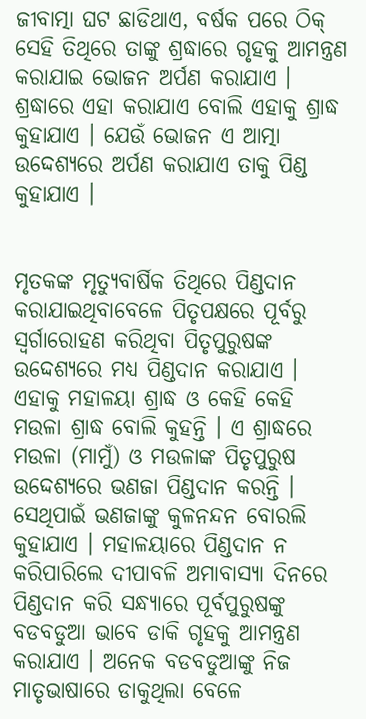ଜୀବାତ୍ମା ଘଟ ଛାଡିଥାଏ, ବର୍ଷକ ପରେ ଠିକ୍‌ ସେହି ତିଥିରେ ତାଙ୍କୁ ଶ୍ରଦ୍ଧାରେ ଗୃହକୁ ଆମନ୍ତ୍ରଣ କରାଯାଇ ଭୋଜନ ଅର୍ପଣ କରାଯାଏ । ଶ୍ରଦ୍ଧାରେ ଏହା କରାଯାଏ ବୋଲି ଏହାକୁ ଶ୍ରାଦ୍ଧ କୁହାଯାଏ । ଯେଉଁ ଭୋଜନ ଏ ଆତ୍ମା ଉଦ୍ଦେଶ୍ୟରେ ଅର୍ପଣ କରାଯାଏ ତାକୁ ପିଣ୍ଡ କୁହାଯାଏ ।


ମୃତକଙ୍କ ମୃତ୍ୟୁବାର୍ଷିକ ତିଥିରେ ପିଣ୍ଡଦାନ କରାଯାଇଥିବାବେଳେ ପିତୃପକ୍ଷରେ ପୂର୍ବରୁ ସ୍ୱର୍ଗାରୋହଣ କରିଥିବା ପିତୃପୁରୁଷଙ୍କ ଉଦ୍ଦେଶ୍ୟରେ ମଧ୍ୟ ପିଣ୍ଡଦାନ କରାଯାଏ । ଏହାକୁ ମହାଳୟା ଶ୍ରାଦ୍ଧ ଓ କେହି କେହି ମଉଳା ଶ୍ରାଦ୍ଧ ବୋଲି କୁହନ୍ତି । ଏ ଶ୍ରାଦ୍ଧରେ ମଉଳା (ମାମୁଁ) ଓ ମଉଳାଙ୍କ ପିତୃପୁରୁଷ ଉଦ୍ଦେଶ୍ୟରେ ଭଣଜା ପିଣ୍ଡଦାନ କରନ୍ତି । ସେଥିପାଇଁ ଭଣଜାଙ୍କୁ କୁଳନନ୍ଦନ ବୋରଲି କୁହାଯାଏ । ମହାଳୟାରେ ପିଣ୍ଡଦାନ ନ କରିପାରିଲେ ଦୀପାବଳି ଅମାବାସ୍ୟା ଦିନରେ ପିଣ୍ଡଦାନ କରି ସନ୍ଧ୍ୟାରେ ପୂର୍ବପୁରୁଷଙ୍କୁ ବଡବଡୁଆ ଭାବେ ଡାକି ଗୃହକୁ ଆମନ୍ତ୍ରଣ କରାଯାଏ । ଅନେକ ବଡବଡୁଆଙ୍କୁ ନିଜ ମାତୃଭାଷାରେ ଡାକୁଥିଲା ବେଳେ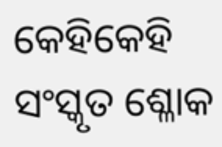କେହିକେହି ସଂସ୍କୃତ ଶ୍ଳୋକ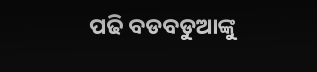ପଢି ବଡବଡୁଆଙ୍କୁ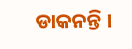ଡାକନନ୍ତି ।